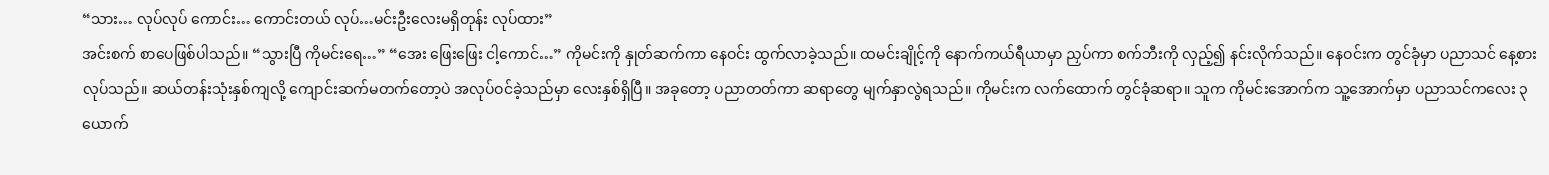“သား… လုပ်လုပ် ကောင်း… ကောင်းတယ် လုပ်…မင်းဦးလေးမရှိတုန်း လုပ်ထား”
အင်းစက် စာပေဖြစ်ပါသည်။ “သွားပြီ ကိုမင်းရေ…” “အေး ဖြေးဖြေး ငါ့ကောင်…” ကိုမင်းကို နှုတ်ဆက်ကာ နေဝင်း ထွက်လာခဲ့သည်။ ထမင်းချိုင့်ကို နောက်ကယ်ရီယာမှာ ညှပ်ကာ စက်ဘီးကို လှည့်၍ နင်းလိုက်သည်။ နေဝင်းက တွင်ခုံမှာ ပညာသင် နေ့စားလုပ်သည်။ ဆယ်တန်းသုံးနှစ်ကျလို့ ကျောင်းဆက်မတက်တော့ပဲ အလုပ်ဝင်ခဲ့သည်မှာ လေးနှစ်ရှိပြီ။ အခုတော့ ပညာတတ်ကာ ဆရာတွေ မျက်နှာလွဲရသည်။ ကိုမင်းက လက်ထောက် တွင်ခုံဆရာ။ သူက ကိုမင်းအောက်က သူ့အောက်မှာ ပညာသင်ကလေး ၃ ယောက်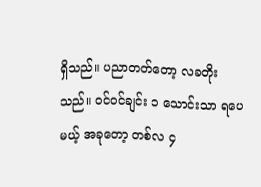ရှိသည်။ ပညာတတ်တော့ လခတိုးသည်။ ဝင်ဝင်ချင်း ၁ သောင်းသာ ရပေမယ့် အခုတော့ တစ်လ ၄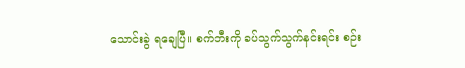သောင်းခွဲ ရချေပြီ။ စက်ဘီးကို ခပ်သွက်သွက်နင်းရင်း စဉ်း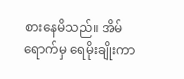စားနေမိသည်။ အိမ်ရောက်မှ ရေမိုးချိုးကာ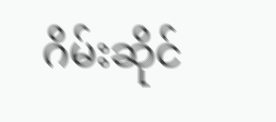ဂိမ်းဆိုင်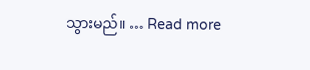သွားမည်။ … Read more